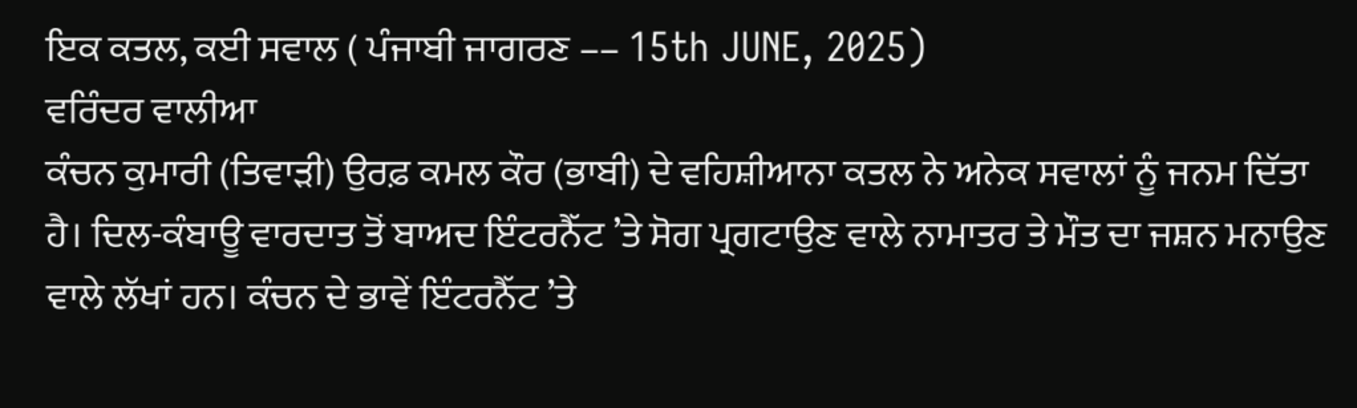ਇਕ ਕਤਲ, ਕਈ ਸਵਾਲ ( ਪੰਜਾਬੀ ਜਾਗਰਣ –– 15th JUNE, 2025)
ਵਰਿੰਦਰ ਵਾਲੀਆ
ਕੰਚਨ ਕੁਮਾਰੀ (ਤਿਵਾੜੀ) ਉਰਫ਼ ਕਮਲ ਕੌਰ (ਭਾਬੀ) ਦੇ ਵਹਿਸ਼ੀਆਨਾ ਕਤਲ ਨੇ ਅਨੇਕ ਸਵਾਲਾਂ ਨੂੰ ਜਨਮ ਦਿੱਤਾ ਹੈ। ਦਿਲ-ਕੰਬਾਊ ਵਾਰਦਾਤ ਤੋਂ ਬਾਅਦ ਇੰਟਰਨੈੱਟ ’ਤੇ ਸੋਗ ਪ੍ਰਗਟਾਉਣ ਵਾਲੇ ਨਾਮਾਤਰ ਤੇ ਮੌਤ ਦਾ ਜਸ਼ਨ ਮਨਾਉਣ ਵਾਲੇ ਲੱਖਾਂ ਹਨ। ਕੰਚਨ ਦੇ ਭਾਵੇਂ ਇੰਟਰਨੈੱਟ ’ਤੇ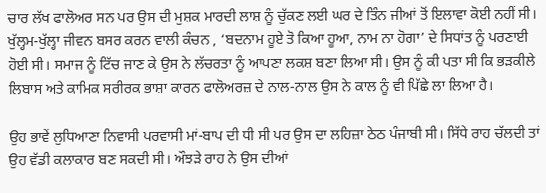ਚਾਰ ਲੱਖ ਫਾਲੋਅਰ ਸਨ ਪਰ ਉਸ ਦੀ ਮੁਸ਼ਕ ਮਾਰਦੀ ਲਾਸ਼ ਨੂੰ ਚੁੱਕਣ ਲਈ ਘਰ ਦੇ ਤਿੰਨ ਜੀਆਂ ਤੋਂ ਇਲਾਵਾ ਕੋਈ ਨਹੀਂ ਸੀ। ਖੁੱਲ੍ਹਮ-ਖੁੱਲ੍ਹਾ ਜੀਵਨ ਬਸਰ ਕਰਨ ਵਾਲੀ ਕੰਚਨ , ‘ਬਦਨਾਮ ਹੂਏ ਤੋ ਕਿਆ ਹੂਆ, ਨਾਮ ਨਾ ਹੋਗਾ’ ਦੇ ਸਿਧਾਂਤ ਨੂੰ ਪਰਣਾਈ ਹੋਈ ਸੀ। ਸਮਾਜ ਨੂੰ ਟਿੱਚ ਜਾਣ ਕੇ ਉਸ ਨੇ ਲੱਚਰਤਾ ਨੂੰ ਆਪਣਾ ਲਕਸ਼ ਬਣਾ ਲਿਆ ਸੀ। ਉਸ ਨੂੰ ਕੀ ਪਤਾ ਸੀ ਕਿ ਭੜਕੀਲੇ ਲਿਬਾਸ ਅਤੇ ਕਾਮਿਕ ਸਰੀਰਕ ਭਾਸ਼ਾ ਕਾਰਨ ਫਾਲੋਅਰਜ਼ ਦੇ ਨਾਲ-ਨਾਲ ਉਸ ਨੇ ਕਾਲ ਨੂੰ ਵੀ ਪਿੱਛੇ ਲਾ ਲਿਆ ਹੈ।

ਉਹ ਭਾਵੇਂ ਲੁਧਿਆਣਾ ਨਿਵਾਸੀ ਪਰਵਾਸੀ ਮਾਂ-ਬਾਪ ਦੀ ਧੀ ਸੀ ਪਰ ਉਸ ਦਾ ਲਹਿਜ਼ਾ ਠੇਠ ਪੰਜਾਬੀ ਸੀ। ਸਿੱਧੇ ਰਾਹ ਚੱਲਦੀ ਤਾਂ ਉਹ ਵੱਡੀ ਕਲਾਕਾਰ ਬਣ ਸਕਦੀ ਸੀ। ਔਝੜੇ ਰਾਹ ਨੇ ਉਸ ਦੀਆਂ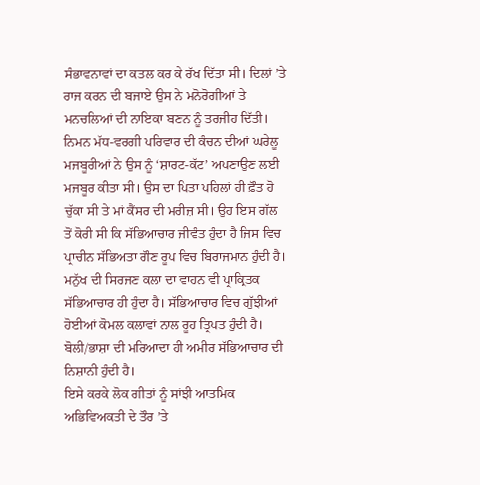ਸੰਭਾਵਨਾਵਾਂ ਦਾ ਕਤਲ ਕਰ ਕੇ ਰੱਖ ਦਿੱਤਾ ਸੀ। ਦਿਲਾਂ ’ਤੇ ਰਾਜ ਕਰਨ ਦੀ ਬਜਾਏ ਉਸ ਨੇ ਮਨੋਰੋਗੀਆਂ ਤੇ ਮਨਚਲਿਆਂ ਦੀ ਨਾਇਕਾ ਬਣਨ ਨੂੰ ਤਰਜੀਹ ਦਿੱਤੀ। ਨਿਮਨ ਮੱਧ-ਵਰਗੀ ਪਰਿਵਾਰ ਦੀ ਕੰਚਨ ਦੀਆਂ ਘਰੇਲੂ ਮਜਬੂਰੀਆਂ ਨੇ ਉਸ ਨੂੰ ‘ਸ਼ਾਰਟ-ਕੱਟ’ ਅਪਣਾਉਣ ਲਈ ਮਜਬੂਰ ਕੀਤਾ ਸੀ। ਉਸ ਦਾ ਪਿਤਾ ਪਹਿਲਾਂ ਹੀ ਫ਼ੌਤ ਹੋ ਚੁੱਕਾ ਸੀ ਤੇ ਮਾਂ ਕੈਂਸਰ ਦੀ ਮਰੀਜ਼ ਸੀ। ਉਹ ਇਸ ਗੱਲ ਤੋਂ ਕੋਰੀ ਸੀ ਕਿ ਸੱਭਿਆਚਾਰ ਜੀਵੰਤ ਹੁੰਦਾ ਹੈ ਜਿਸ ਵਿਚ ਪ੍ਰਾਚੀਨ ਸੱਭਿਅਤਾ ਗੌਣ ਰੂਪ ਵਿਚ ਬਿਰਾਜਮਾਨ ਹੁੰਦੀ ਹੈ। ਮਨੁੱਖ ਦੀ ਸਿਰਜਣ ਕਲਾ ਦਾ ਵਾਹਨ ਵੀ ਪ੍ਰਾਕ੍ਰਿਤਕ ਸੱਭਿਆਚਾਰ ਹੀ ਹੁੰਦਾ ਹੈ। ਸੱਭਿਆਚਾਰ ਵਿਚ ਗੁੱਝੀਆਂ ਹੋਈਆਂ ਕੋਮਲ ਕਲਾਵਾਂ ਨਾਲ ਰੂਹ ਤ੍ਰਿਪਤ ਹੁੰਦੀ ਹੈ। ਬੋਲੀ/ਭਾਸ਼ਾ ਦੀ ਮਰਿਆਦਾ ਹੀ ਅਮੀਰ ਸੱਭਿਆਚਾਰ ਦੀ ਨਿਸ਼ਾਨੀ ਹੁੰਦੀ ਹੈ।
ਇਸੇ ਕਰਕੇ ਲੋਕ ਗੀਤਾਂ ਨੂੰ ਸਾਂਝੀ ਆਤਮਿਕ ਅਭਿਵਿਅਕਤੀ ਦੇ ਤੌਰ ’ਤੇ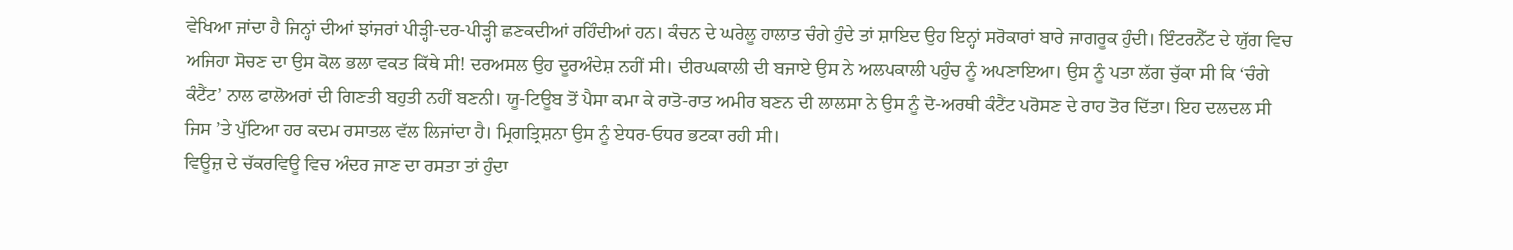ਵੇਖਿਆ ਜਾਂਦਾ ਹੈ ਜਿਨ੍ਹਾਂ ਦੀਆਂ ਝਾਂਜਰਾਂ ਪੀੜ੍ਹੀ-ਦਰ-ਪੀੜ੍ਹੀ ਛਣਕਦੀਆਂ ਰਹਿੰਦੀਆਂ ਹਨ। ਕੰਚਨ ਦੇ ਘਰੇਲੂ ਹਾਲਾਤ ਚੰਗੇ ਹੁੰਦੇ ਤਾਂ ਸ਼ਾਇਦ ਉਹ ਇਨ੍ਹਾਂ ਸਰੋਕਾਰਾਂ ਬਾਰੇ ਜਾਗਰੂਕ ਹੁੰਦੀ। ਇੰਟਰਨੈੱਟ ਦੇ ਯੁੱਗ ਵਿਚ ਅਜਿਹਾ ਸੋਚਣ ਦਾ ਉਸ ਕੋਲ ਭਲਾ ਵਕਤ ਕਿੱਥੇ ਸੀ! ਦਰਅਸਲ ਉਹ ਦੂਰਅੰਦੇਸ਼ ਨਹੀਂ ਸੀ। ਦੀਰਘਕਾਲੀ ਦੀ ਬਜਾਏ ਉਸ ਨੇ ਅਲਪਕਾਲੀ ਪਹੁੰਚ ਨੂੰ ਅਪਣਾਇਆ। ਉਸ ਨੂੰ ਪਤਾ ਲੱਗ ਚੁੱਕਾ ਸੀ ਕਿ ‘ਚੰਗੇ ਕੰਟੈਂਟ’ ਨਾਲ ਫਾਲੋਅਰਾਂ ਦੀ ਗਿਣਤੀ ਬਹੁਤੀ ਨਹੀਂ ਬਣਨੀ। ਯੂ-ਟਿਊਬ ਤੋਂ ਪੈਸਾ ਕਮਾ ਕੇ ਰਾਤੋ-ਰਾਤ ਅਮੀਰ ਬਣਨ ਦੀ ਲਾਲਸਾ ਨੇ ਉਸ ਨੂੰ ਦੋ-ਅਰਥੀ ਕੰਟੈਂਟ ਪਰੋਸਣ ਦੇ ਰਾਹ ਤੋਰ ਦਿੱਤਾ। ਇਹ ਦਲਦਲ ਸੀ ਜਿਸ ’ਤੇ ਪੁੱਟਿਆ ਹਰ ਕਦਮ ਰਸਾਤਲ ਵੱਲ ਲਿਜਾਂਦਾ ਹੈ। ਮ੍ਰਿਗਤ੍ਰਿਸ਼ਨਾ ਉਸ ਨੂੰ ਏਧਰ-ਓਧਰ ਭਟਕਾ ਰਹੀ ਸੀ।
ਵਿਊਜ਼ ਦੇ ਚੱਕਰਵਿਊ ਵਿਚ ਅੰਦਰ ਜਾਣ ਦਾ ਰਸਤਾ ਤਾਂ ਹੁੰਦਾ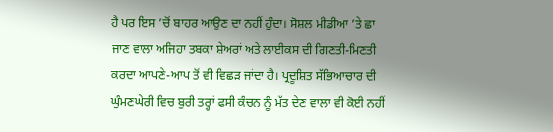ਹੈ ਪਰ ਇਸ ’ਚੋਂ ਬਾਹਰ ਆਉਣ ਦਾ ਨਹੀਂ ਹੁੰਦਾ। ਸੋਸ਼ਲ ਮੀਡੀਆ ’ਤੇ ਛਾ ਜਾਣ ਵਾਲਾ ਅਜਿਹਾ ਤਬਕਾ ਸ਼ੇਅਰਾਂ ਅਤੇ ਲਾਈਕਸ ਦੀ ਗਿਣਤੀ-ਮਿਣਤੀ ਕਰਦਾ ਆਪਣੇ-ਆਪ ਤੋਂ ਵੀ ਵਿਛੜ ਜਾਂਦਾ ਹੈ। ਪ੍ਰਦੂਸ਼ਿਤ ਸੱਭਿਆਚਾਰ ਦੀ ਘੁੰਮਣਘੇਰੀ ਵਿਚ ਬੁਰੀ ਤਰ੍ਹਾਂ ਫਸੀ ਕੰਚਨ ਨੂੰ ਮੱਤ ਦੇਣ ਵਾਲਾ ਵੀ ਕੋਈ ਨਹੀਂ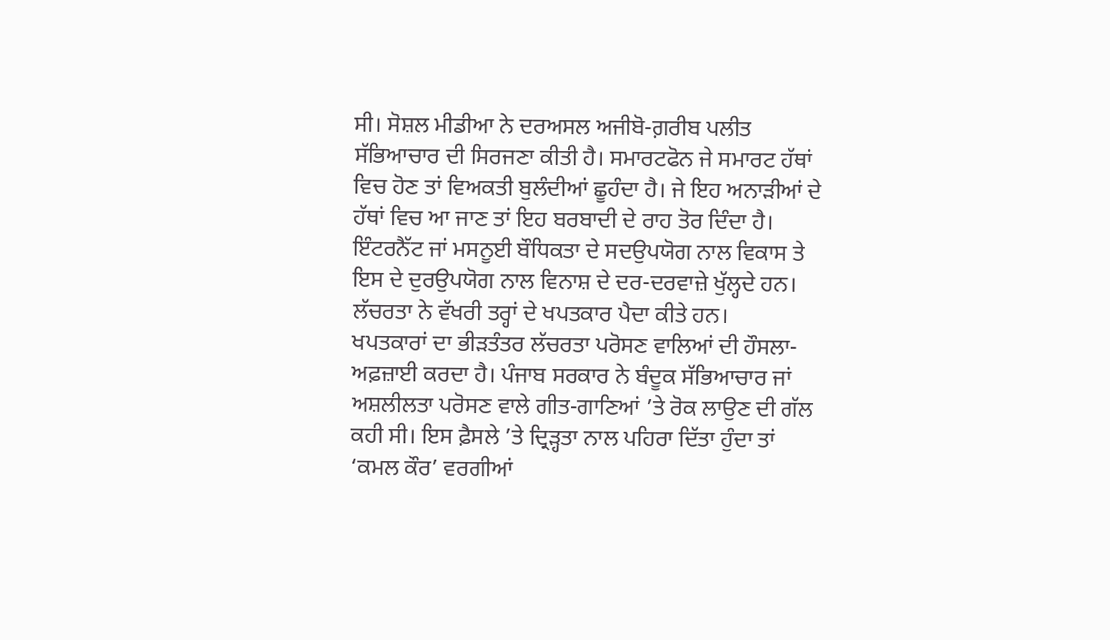ਸੀ। ਸੋਸ਼ਲ ਮੀਡੀਆ ਨੇ ਦਰਅਸਲ ਅਜੀਬੋ-ਗ਼ਰੀਬ ਪਲੀਤ ਸੱਭਿਆਚਾਰ ਦੀ ਸਿਰਜਣਾ ਕੀਤੀ ਹੈ। ਸਮਾਰਟਫੋਨ ਜੇ ਸਮਾਰਟ ਹੱਥਾਂ ਵਿਚ ਹੋਣ ਤਾਂ ਵਿਅਕਤੀ ਬੁਲੰਦੀਆਂ ਛੂਹੰਦਾ ਹੈ। ਜੇ ਇਹ ਅਨਾੜੀਆਂ ਦੇ ਹੱਥਾਂ ਵਿਚ ਆ ਜਾਣ ਤਾਂ ਇਹ ਬਰਬਾਦੀ ਦੇ ਰਾਹ ਤੋਰ ਦਿੰਦਾ ਹੈ। ਇੰਟਰਨੈੱਟ ਜਾਂ ਮਸਨੂਈ ਬੌਧਿਕਤਾ ਦੇ ਸਦਉਪਯੋਗ ਨਾਲ ਵਿਕਾਸ ਤੇ ਇਸ ਦੇ ਦੁਰਉਪਯੋਗ ਨਾਲ ਵਿਨਾਸ਼ ਦੇ ਦਰ-ਦਰਵਾਜ਼ੇ ਖੁੱਲ੍ਹਦੇ ਹਨ। ਲੱਚਰਤਾ ਨੇ ਵੱਖਰੀ ਤਰ੍ਹਾਂ ਦੇ ਖਪਤਕਾਰ ਪੈਦਾ ਕੀਤੇ ਹਨ।
ਖਪਤਕਾਰਾਂ ਦਾ ਭੀੜਤੰਤਰ ਲੱਚਰਤਾ ਪਰੋਸਣ ਵਾਲਿਆਂ ਦੀ ਹੌਸਲਾ-ਅਫ਼ਜ਼ਾਈ ਕਰਦਾ ਹੈ। ਪੰਜਾਬ ਸਰਕਾਰ ਨੇ ਬੰਦੂਕ ਸੱਭਿਆਚਾਰ ਜਾਂ ਅਸ਼ਲੀਲਤਾ ਪਰੋਸਣ ਵਾਲੇ ਗੀਤ-ਗਾਣਿਆਂ ’ਤੇ ਰੋਕ ਲਾਉਣ ਦੀ ਗੱਲ ਕਹੀ ਸੀ। ਇਸ ਫ਼ੈਸਲੇ ’ਤੇ ਦ੍ਰਿੜ੍ਹਤਾ ਨਾਲ ਪਹਿਰਾ ਦਿੱਤਾ ਹੁੰਦਾ ਤਾਂ ‘ਕਮਲ ਕੌਰ’ ਵਰਗੀਆਂ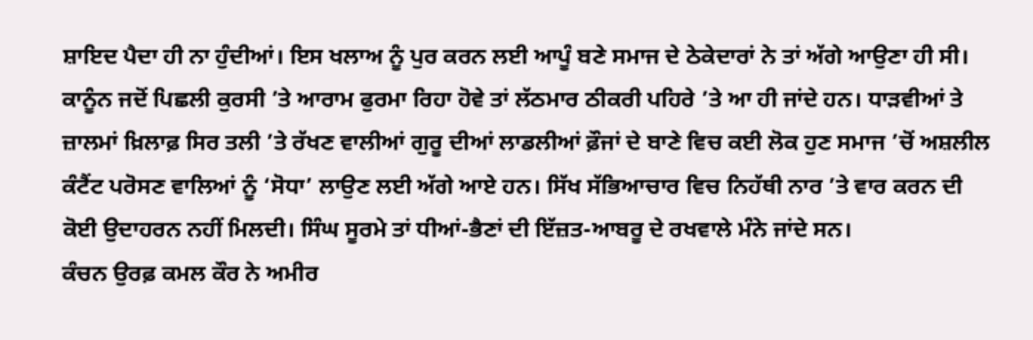ਸ਼ਾਇਦ ਪੈਦਾ ਹੀ ਨਾ ਹੁੰਦੀਆਂ। ਇਸ ਖਲਾਅ ਨੂੰ ਪੁਰ ਕਰਨ ਲਈ ਆਪੂੰ ਬਣੇ ਸਮਾਜ ਦੇ ਠੇਕੇਦਾਰਾਂ ਨੇ ਤਾਂ ਅੱਗੇ ਆਉਣਾ ਹੀ ਸੀ। ਕਾਨੂੰਨ ਜਦੋਂ ਪਿਛਲੀ ਕੁਰਸੀ ’ਤੇ ਆਰਾਮ ਫੁਰਮਾ ਰਿਹਾ ਹੋਵੇ ਤਾਂ ਲੱਠਮਾਰ ਠੀਕਰੀ ਪਹਿਰੇ ’ਤੇ ਆ ਹੀ ਜਾਂਦੇ ਹਨ। ਧਾੜਵੀਆਂ ਤੇ ਜ਼ਾਲਮਾਂ ਖ਼ਿਲਾਫ਼ ਸਿਰ ਤਲੀ ’ਤੇ ਰੱਖਣ ਵਾਲੀਆਂ ਗੁਰੂ ਦੀਆਂ ਲਾਡਲੀਆਂ ਫ਼ੌਜਾਂ ਦੇ ਬਾਣੇ ਵਿਚ ਕਈ ਲੋਕ ਹੁਣ ਸਮਾਜ ’ਚੋਂ ਅਸ਼ਲੀਲ ਕੰਟੈਂਟ ਪਰੋਸਣ ਵਾਲਿਆਂ ਨੂੰ ‘ਸੋਧਾ’ ਲਾਉਣ ਲਈ ਅੱਗੇ ਆਏ ਹਨ। ਸਿੱਖ ਸੱਭਿਆਚਾਰ ਵਿਚ ਨਿਹੱਥੀ ਨਾਰ ’ਤੇ ਵਾਰ ਕਰਨ ਦੀ ਕੋਈ ਉਦਾਹਰਨ ਨਹੀਂ ਮਿਲਦੀ। ਸਿੰਘ ਸੂਰਮੇ ਤਾਂ ਧੀਆਂ-ਭੈਣਾਂ ਦੀ ਇੱਜ਼ਤ-ਆਬਰੂ ਦੇ ਰਖਵਾਲੇ ਮੰਨੇ ਜਾਂਦੇ ਸਨ।
ਕੰਚਨ ਉਰਫ਼ ਕਮਲ ਕੌਰ ਨੇ ਅਮੀਰ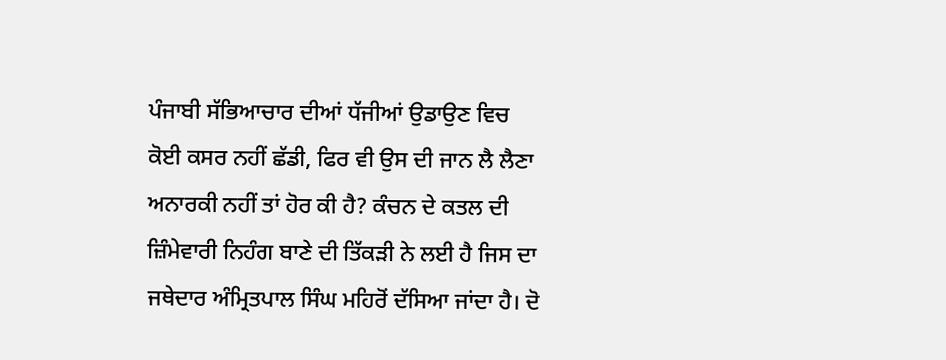ਪੰਜਾਬੀ ਸੱਭਿਆਚਾਰ ਦੀਆਂ ਧੱਜੀਆਂ ਉਡਾਉਣ ਵਿਚ ਕੋਈ ਕਸਰ ਨਹੀਂ ਛੱਡੀ, ਫਿਰ ਵੀ ਉਸ ਦੀ ਜਾਨ ਲੈ ਲੈਣਾ ਅਨਾਰਕੀ ਨਹੀਂ ਤਾਂ ਹੋਰ ਕੀ ਹੈ? ਕੰਚਨ ਦੇ ਕਤਲ ਦੀ ਜ਼ਿੰਮੇਵਾਰੀ ਨਿਹੰਗ ਬਾਣੇ ਦੀ ਤਿੱਕੜੀ ਨੇ ਲਈ ਹੈ ਜਿਸ ਦਾ ਜਥੇਦਾਰ ਅੰਮ੍ਰਿਤਪਾਲ ਸਿੰਘ ਮਹਿਰੋਂ ਦੱਸਿਆ ਜਾਂਦਾ ਹੈ। ਦੋ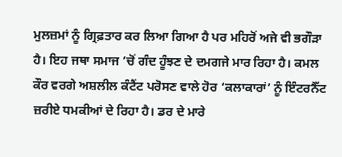ਮੁਲਜ਼ਮਾਂ ਨੂੰ ਗ੍ਰਿਫ਼ਤਾਰ ਕਰ ਲਿਆ ਗਿਆ ਹੈ ਪਰ ਮਹਿਰੋਂ ਅਜੇ ਵੀ ਭਗੌੜਾ ਹੈ। ਇਹ ਜਥਾ ਸਮਾਜ ’ਚੋਂ ਗੰਦ ਹੂੰਝਣ ਦੇ ਦਮਗਜੇ ਮਾਰ ਰਿਹਾ ਹੈ। ਕਮਲ ਕੌਰ ਵਰਗੇ ਅਸ਼ਲੀਲ ਕੰਟੈਂਟ ਪਰੋਸਣ ਵਾਲੇ ਹੋਰ ‘ਕਲਾਕਾਰਾਂ’ ਨੂੰ ਇੰਟਰਨੈੱਟ ਜ਼ਰੀਏ ਧਮਕੀਆਂ ਦੇ ਰਿਹਾ ਹੈ। ਡਰ ਦੇ ਮਾਰੇ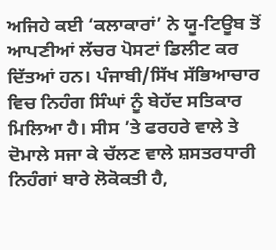ਅਜਿਹੇ ਕਈ ‘ਕਲਾਕਾਰਾਂ’ ਨੇ ਯੂ-ਟਿਊਬ ਤੋਂ ਆਪਣੀਆਂ ਲੱਚਰ ਪੋਸਟਾਂ ਡਿਲੀਟ ਕਰ ਦਿੱਤਆਂ ਹਨ। ਪੰਜਾਬੀ/ਸਿੱਖ ਸੱਭਿਆਚਾਰ ਵਿਚ ਨਿਹੰਗ ਸਿੰਘਾਂ ਨੂੰ ਬੇਹੱਦ ਸਤਿਕਾਰ ਮਿਲਿਆ ਹੈ। ਸੀਸ ’ਤੇ ਫਰਹਰੇ ਵਾਲੇ ਤੇ ਦੋਮਾਲੇ ਸਜਾ ਕੇ ਚੱਲਣ ਵਾਲੇ ਸ਼ਸਤਰਧਾਰੀ ਨਿਹੰਗਾਂ ਬਾਰੇ ਲੋਕੋਕਤੀ ਹੈ,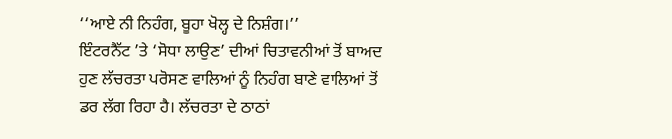‘‘ਆਏ ਨੀ ਨਿਹੰਗ, ਬੂਹਾ ਖੋਲ੍ਹ ਦੇ ਨਿਸ਼ੰਗ।’’
ਇੰਟਰਨੈੱਟ ’ਤੇ ‘ਸੋਧਾ ਲਾਉਣ’ ਦੀਆਂ ਚਿਤਾਵਨੀਆਂ ਤੋਂ ਬਾਅਦ ਹੁਣ ਲੱਚਰਤਾ ਪਰੋਸਣ ਵਾਲਿਆਂ ਨੂੰ ਨਿਹੰਗ ਬਾਣੇ ਵਾਲਿਆਂ ਤੋਂ ਡਰ ਲੱਗ ਰਿਹਾ ਹੈ। ਲੱਚਰਤਾ ਦੇ ਠਾਠਾਂ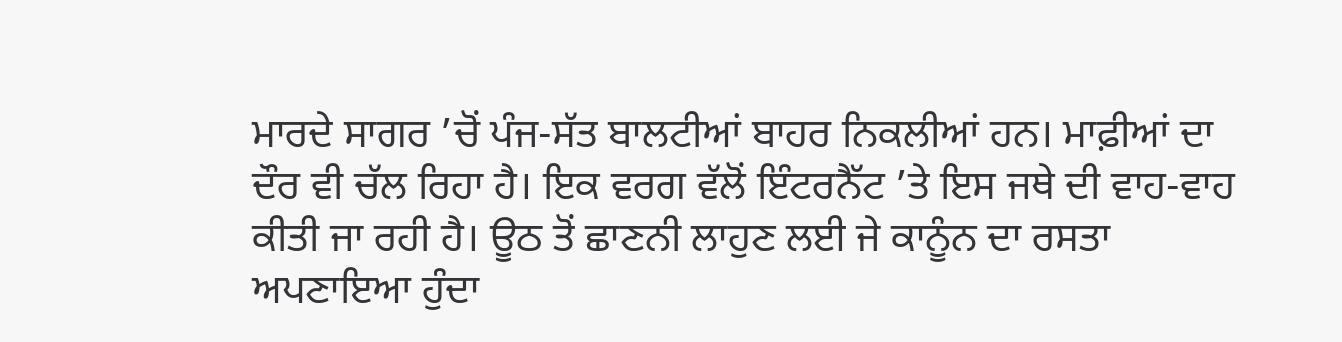ਮਾਰਦੇ ਸਾਗਰ ’ਚੋਂ ਪੰਜ-ਸੱਤ ਬਾਲਟੀਆਂ ਬਾਹਰ ਨਿਕਲੀਆਂ ਹਨ। ਮਾਫ਼ੀਆਂ ਦਾ ਦੌਰ ਵੀ ਚੱਲ ਰਿਹਾ ਹੈ। ਇਕ ਵਰਗ ਵੱਲੋਂ ਇੰਟਰਨੈੱਟ ’ਤੇ ਇਸ ਜਥੇ ਦੀ ਵਾਹ-ਵਾਹ ਕੀਤੀ ਜਾ ਰਹੀ ਹੈ। ਊਠ ਤੋਂ ਛਾਣਨੀ ਲਾਹੁਣ ਲਈ ਜੇ ਕਾਨੂੰਨ ਦਾ ਰਸਤਾ ਅਪਣਾਇਆ ਹੁੰਦਾ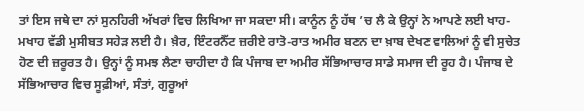ਤਾਂ ਇਸ ਜਥੇ ਦਾ ਨਾਂ ਸੁਨਹਿਰੀ ਅੱਖਰਾਂ ਵਿਚ ਲਿਖਿਆ ਜਾ ਸਕਦਾ ਸੀ। ਕਾਨੂੰਨ ਨੂੰ ਹੱਥ ’ਚ ਲੈ ਕੇ ਉਨ੍ਹਾਂ ਨੇ ਆਪਣੇ ਲਈ ਖਾਹ-ਮਖਾਹ ਵੱਡੀ ਮੁਸੀਬਤ ਸਹੇੜ ਲਈ ਹੈ। ਖ਼ੈਰ, ਇੰਟਰਨੈੱਟ ਜ਼ਰੀਏ ਰਾਤੋ-ਰਾਤ ਅਮੀਰ ਬਣਨ ਦਾ ਖ਼ਾਬ ਦੇਖਣ ਵਾਲਿਆਂ ਨੂੰ ਵੀ ਸੁਚੇਤ ਹੋਣ ਦੀ ਜ਼ਰੂਰਤ ਹੈ। ਉਨ੍ਹਾਂ ਨੂੰ ਸਮਝ ਲੈਣਾ ਚਾਹੀਦਾ ਹੈ ਕਿ ਪੰਜਾਬ ਦਾ ਅਮੀਰ ਸੱਭਿਆਚਾਰ ਸਾਡੇ ਸਮਾਜ ਦੀ ਰੂਹ ਹੈ। ਪੰਜਾਬ ਦੇ ਸੱਭਿਆਚਾਰ ਵਿਚ ਸੂਫ਼ੀਆਂ, ਸੰਤਾਂ, ਗੁਰੂਆਂ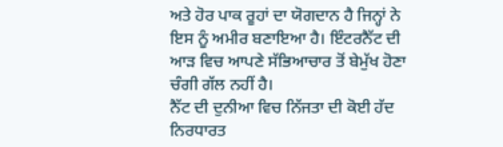ਅਤੇ ਹੋਰ ਪਾਕ ਰੂਹਾਂ ਦਾ ਯੋਗਦਾਨ ਹੈ ਜਿਨ੍ਹਾਂ ਨੇ ਇਸ ਨੂੰ ਅਮੀਰ ਬਣਾਇਆ ਹੈ। ਇੰਟਰਨੈੱਟ ਦੀ ਆੜ ਵਿਚ ਆਪਣੇ ਸੱਭਿਆਚਾਰ ਤੋਂ ਬੇਮੁੱਖ ਹੋਣਾ ਚੰਗੀ ਗੱਲ ਨਹੀਂ ਹੈ।
ਨੈੱਟ ਦੀ ਦੁਨੀਆ ਵਿਚ ਨਿੱਜਤਾ ਦੀ ਕੋਈ ਹੱਦ ਨਿਰਧਾਰਤ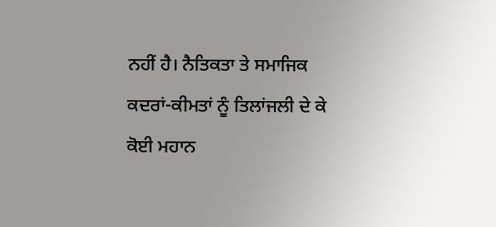ਨਹੀਂ ਹੈ। ਨੈਤਿਕਤਾ ਤੇ ਸਮਾਜਿਕ ਕਦਰਾਂ-ਕੀਮਤਾਂ ਨੂੰ ਤਿਲਾਂਜਲੀ ਦੇ ਕੇ ਕੋਈ ਮਹਾਨ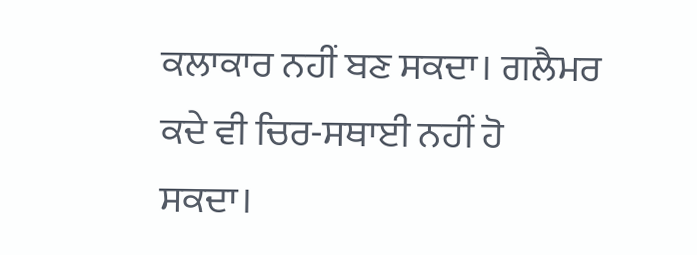ਕਲਾਕਾਰ ਨਹੀਂ ਬਣ ਸਕਦਾ। ਗਲੈਮਰ ਕਦੇ ਵੀ ਚਿਰ-ਸਥਾਈ ਨਹੀਂ ਹੋ ਸਕਦਾ।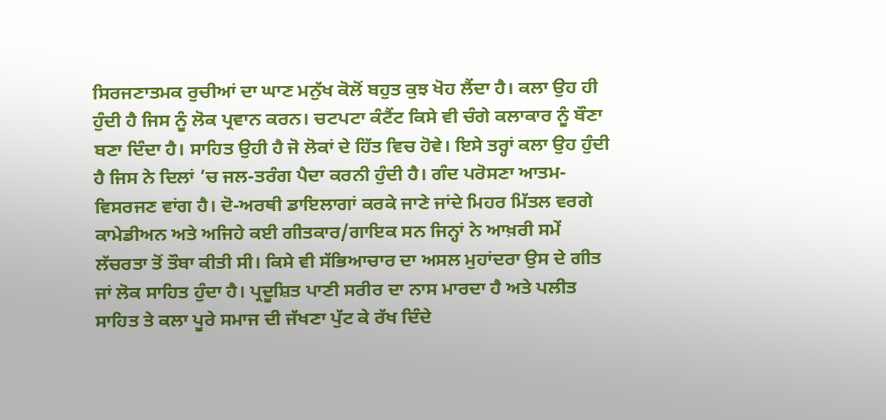ਸਿਰਜਣਾਤਮਕ ਰੁਚੀਆਂ ਦਾ ਘਾਣ ਮਨੁੱਖ ਕੋਲੋਂ ਬਹੁਤ ਕੁਝ ਖੋਹ ਲੈਂਦਾ ਹੈ। ਕਲਾ ਉਹ ਹੀ ਹੁੰਦੀ ਹੈ ਜਿਸ ਨੂੰ ਲੋਕ ਪ੍ਰਵਾਨ ਕਰਨ। ਚਟਪਟਾ ਕੰਟੈਂਟ ਕਿਸੇ ਵੀ ਚੰਗੇ ਕਲਾਕਾਰ ਨੂੰ ਬੌਣਾ ਬਣਾ ਦਿੰਦਾ ਹੈ। ਸਾਹਿਤ ਉਹੀ ਹੈ ਜੋ ਲੋਕਾਂ ਦੇ ਹਿੱਤ ਵਿਚ ਹੋਵੇ। ਇਸੇ ਤਰ੍ਹਾਂ ਕਲਾ ਉਹ ਹੁੰਦੀ ਹੈ ਜਿਸ ਨੇ ਦਿਲਾਂ ’ਚ ਜਲ-ਤਰੰਗ ਪੈਦਾ ਕਰਨੀ ਹੁੰਦੀ ਹੈ। ਗੰਦ ਪਰੋਸਣਾ ਆਤਮ-ਵਿਸਰਜਣ ਵਾਂਗ ਹੈ। ਦੋ-ਅਰਥੀ ਡਾਇਲਾਗਾਂ ਕਰਕੇ ਜਾਣੇ ਜਾਂਦੇ ਮਿਹਰ ਮਿੱਤਲ ਵਰਗੇ ਕਾਮੇਡੀਅਨ ਅਤੇ ਅਜਿਹੇ ਕਈ ਗੀਤਕਾਰ/ਗਾਇਕ ਸਨ ਜਿਨ੍ਹਾਂ ਨੇ ਆਖ਼ਰੀ ਸਮੇਂ ਲੱਚਰਤਾ ਤੋਂ ਤੌਬਾ ਕੀਤੀ ਸੀ। ਕਿਸੇ ਵੀ ਸੱਭਿਆਚਾਰ ਦਾ ਅਸਲ ਮੁਹਾਂਦਰਾ ਉਸ ਦੇ ਗੀਤ ਜਾਂ ਲੋਕ ਸਾਹਿਤ ਹੁੰਦਾ ਹੈ। ਪ੍ਰਦੂਸ਼ਿਤ ਪਾਣੀ ਸਰੀਰ ਦਾ ਨਾਸ ਮਾਰਦਾ ਹੈ ਅਤੇ ਪਲੀਤ ਸਾਹਿਤ ਤੇ ਕਲਾ ਪੂਰੇ ਸਮਾਜ ਦੀ ਜੱਖਣਾ ਪੁੱਟ ਕੇ ਰੱਖ ਦਿੰਦੇ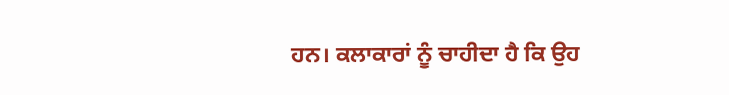ਹਨ। ਕਲਾਕਾਰਾਂ ਨੂੰ ਚਾਹੀਦਾ ਹੈ ਕਿ ਉਹ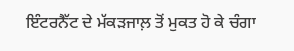ਇੰਟਰਨੈੱਟ ਦੇ ਮੱਕੜਜਾਲ਼ ਤੋਂ ਮੁਕਤ ਹੋ ਕੇ ਚੰਗਾ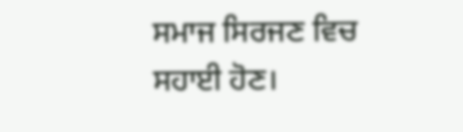ਸਮਾਜ ਸਿਰਜਣ ਵਿਚ ਸਹਾਈ ਹੋਣ।